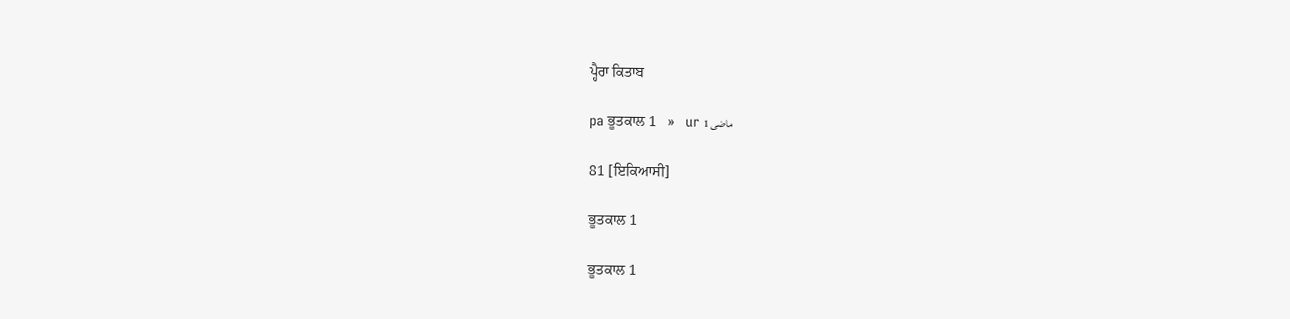ਪ੍ਹੈਰਾ ਕਿਤਾਬ

pa ਭੂਤਕਾਲ 1   »   ur ماضی 1

81 [ਇਕਿਆਸੀ]

ਭੂਤਕਾਲ 1

ਭੂਤਕਾਲ 1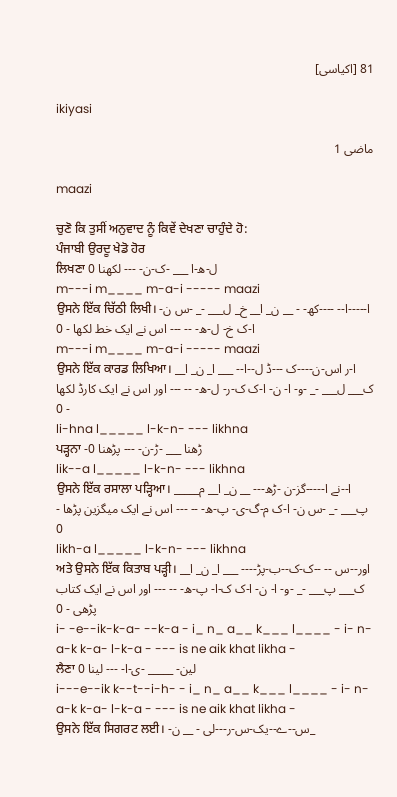81 [اکیاسی]

ikiyasi

ماضی 1

maazi

ਚੁਣੋ ਕਿ ਤੁਸੀਂ ਅਨੁਵਾਦ ਨੂੰ ਕਿਵੇਂ ਦੇਖਣਾ ਚਾਹੁੰਦੇ ਹੋ:
ਪੰਜਾਬੀ ਉਰਦੂ ਖੇਡੋ ਹੋਰ
ਲਿਖਣਾ ل-ھ-ا ___ -ک-ن- --- لکھنا 0
m---i m____ m-a-i ----- maazi
ਉਸਨੇ ਇੱਕ ਚਿੱਠੀ ਲਿਖੀ। ا-----ا-- ----کھ- - __ ن_ ا__ خ_ ل___ -_ -س ن- ا-ک خ- ل-ھ- -- --- اس نے ایک خط لکھا - 0
m---i m____ m-a-i ----- maazi
ਉਸਨੇ ਇੱਕ ਕਾਰਡ ਲਿਖਿਆ। ا-ر اس-ن----ک ---ڈ ل--ا-- ___ ا_ ن_ ا__ ک___ ل___ -_ -و- ا- ن- ا-ک ک-ر- ل-ھ- -- --- اور اس نے ایک کارڈ لکھا - 0
li-hna l_____ l-k-n- --- likhna
ਪੜ੍ਹਨਾ -ڑھنا ___ -ڑ-ن- --- پڑھنا 0
lik--a l_____ l-k-n- --- likhna
ਉਸਨੇ ਇੱਕ ਰਸਾਲਾ ਪੜ੍ਹਿਆ। ا--نے ا-----گز-ن -ڑھ--- __ ن_ ا__ م_____ پ___ -_ -س ن- ا-ک م-گ-ی- پ-ھ- -- --- اس نے ایک میگزین پڑھا - 0
likh-a l_____ l-k-n- --- likhna
ਅਤੇ ਉਸਨੇ ਇੱਕ ਕਿਤਾਬ ਪੜ੍ਹੀ। اور--س -- --ک-ک--ب-پڑ---- ___ ا_ ن_ ا__ ک___ پ___ -_ -و- ا- ن- ا-ک ک-ا- پ-ھ- -- --- اور اس نے ایک کتاب پڑھی - 0
i- -e--ik-k-a- --k-a - i_ n_ a__ k___ l____ - i- n- a-k k-a- l-k-a - --- is ne aik khat likha -
ਲੈਣਾ لین- _____ -ی-ا- --- لینا 0
i---e--ik k--t--i-h- - i_ n_ a__ k___ l____ - i- n- a-k k-a- l-k-a - --- is ne aik khat likha -
ਉਸਨੇ ਇੱਕ ਸਿਗਰਟ ਲਈ। -س--ے--یک-س-ر---لی - __ ن_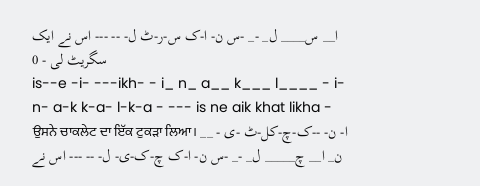ا__ س____ ل_ -_ -س ن- ا-ک س-ر-ٹ ل- -- --- اس نے ایک سگریٹ لی - 0
is--e -i- ---ikh- - i_ n_ a__ k___ l____ - i- n- a-k k-a- l-k-a - --- is ne aik khat likha -
ਉਸਨੇ ਚਾਕਲੇਟ ਦਾ ਇੱਕ ਟੁਕੜਾ ਲਿਆ। ا- ن- --ک-چ-کل-ٹ -ی - __ ن_ ا__ چ_____ ل_ -_ -س ن- ا-ک چ-ک-ی- ل- -- --- اس نے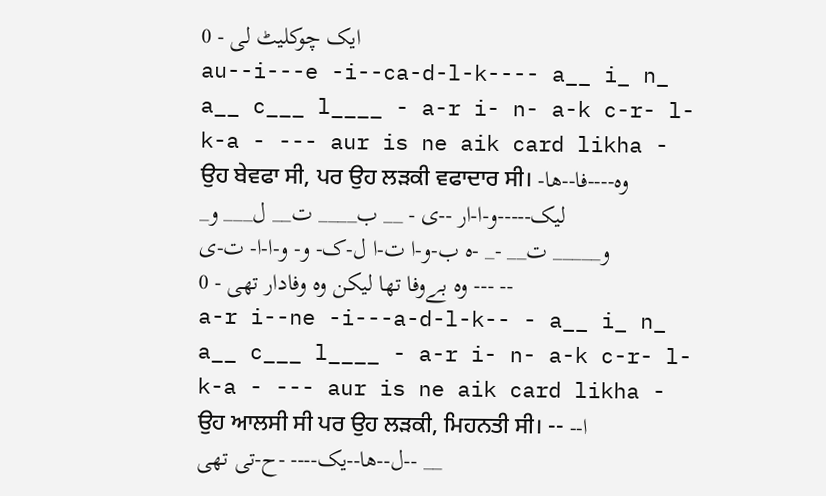ایک چوکلیٹ لی - 0
au--i---e -i--ca-d-l-k---- a__ i_ n_ a__ c___ l____ - a-r i- n- a-k c-r- l-k-a - --- aur is ne aik card likha -
ਉਹ ਬੇਵਫਾ ਸੀ, ਪਰ ਉਹ ਲੜਕੀ ਵਫਾਦਾਰ ਸੀ। وہ----فا--ھا-لیک-----و-ا-ار --ی - __ ب____ ت__ ل___ و_ و_____ ت__ -_ -ہ ب-و-ا ت-ا ل-ک- و- و-ا-ا- ت-ی -- --- وہ بےوفا تھا لیکن وہ وفادار تھی - 0
a-r i--ne -i---a-d-l-k-- - a__ i_ n_ a__ c___ l____ - a-r i- n- a-k c-r- l-k-a - --- aur is ne aik card likha -
ਉਹ ਆਲਸੀ ਸੀ ਪਰ ਉਹ ਲੜਕੀ, ਮਿਹਨਤੀ ਸੀ। -- -ا-ل--ھا--یک---- -ح-تی تھی-- __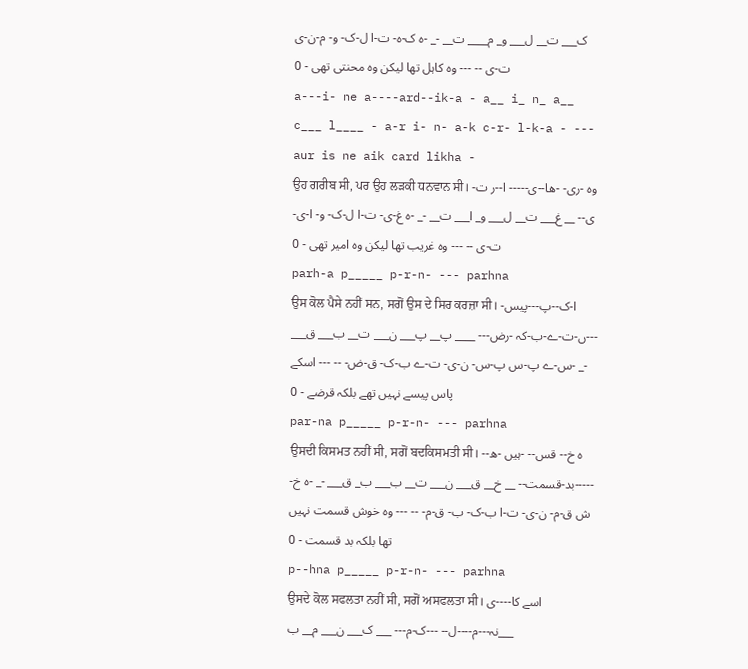ک___ ت__ ل___ و_ م____ ت__ -_ -ہ ک-ہ- ت-ا ل-ک- و- م-ن-ی ت-ی -- --- وہ کاہل تھا لیکن وہ محنتی تھی - 0
a---i- ne a----ard--ik-a - a__ i_ n_ a__ c___ l____ - a-r i- n- a-k c-r- l-k-a - --- aur is ne aik card likha -
ਉਹ ਗਰੀਬ ਸੀ, ਪਰ ਉਹ ਲੜਕੀ ਧਨਵਾਨ ਸੀ। وہ -ری- -ھا--ی----- ا--ر ت-ی-- __ غ___ ت__ ل___ و_ ا___ ت__ -_ -ہ غ-ی- ت-ا ل-ک- و- ا-ی- ت-ی -- --- وہ غریب تھا لیکن وہ امیر تھی - 0
parh-a p_____ p-r-n- --- parhna
ਉਸ ਕੋਲ ਪੈਸੇ ਨਹੀਂ ਸਨ, ਸਗੋਂ ਉਸ ਦੇ ਸਿਰ ਕਰਜ਼ਾ ਸੀ। ا-ک--پ---پیس- ---ں-ت-ے-ب-کہ -رض--- ____ پ__ پ___ ن___ ت__ ب___ ق___ -_ -س-ے پ-س پ-س- ن-ی- ت-ے ب-ک- ق-ض- -- --- اسکے پاس پیسے نہیں تھے بلکہ قرضے - 0
par-na p_____ p-r-n- --- parhna
ਉਸਦੀ ਕਿਸਮਤ ਨਹੀਂ ਸੀ, ਸਗੋਂ ਬਦਕਿਸਮਤੀ ਸੀ। -ہ خ-- قس-- -ہیں -ھ- -----بد-قسمت-- __ خ__ ق___ ن___ ت__ ب___ ب_ ق___ -_ -ہ خ-ش ق-م- ن-ی- ت-ا ب-ک- ب- ق-م- -- --- وہ خوش قسمت نہیں تھا بلکہ بد قسمت - 0
p--hna p_____ p-r-n- --- parhna
ਉਸਦੇ ਕੋਲ ਸਫਲਤਾ ਨਹੀਂ ਸੀ, ਸਗੋਂ ਅਸਫਲਤਾ ਸੀ। اسے کا----ی نہ---م----ل-- ---ک-م--- ___ ک___ ن___ م__ ب___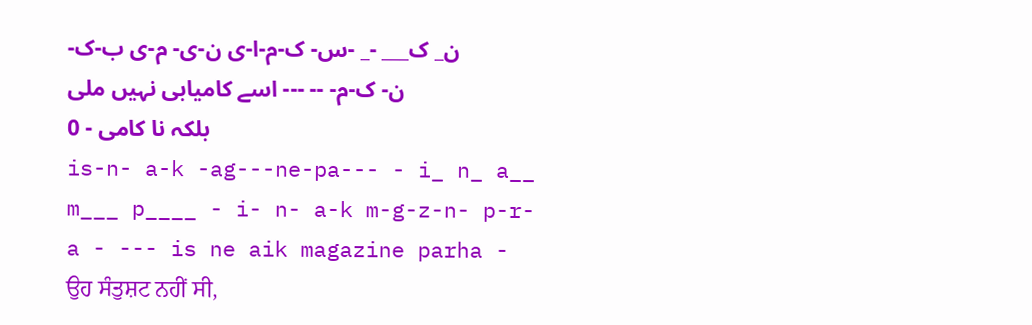ن_ ک___ -_ -س- ک-م-ا-ی ن-ی- م-ی ب-ک- ن- ک-م- -- --- اسے کامیابی نہیں ملی بلکہ نا کامی - 0
is-n- a-k -ag---ne-pa--- - i_ n_ a__ m___ p____ - i- n- a-k m-g-z-n- p-r-a - --- is ne aik magazine parha -
ਉਹ ਸੰਤੁਸ਼ਟ ਨਹੀਂ ਸੀ,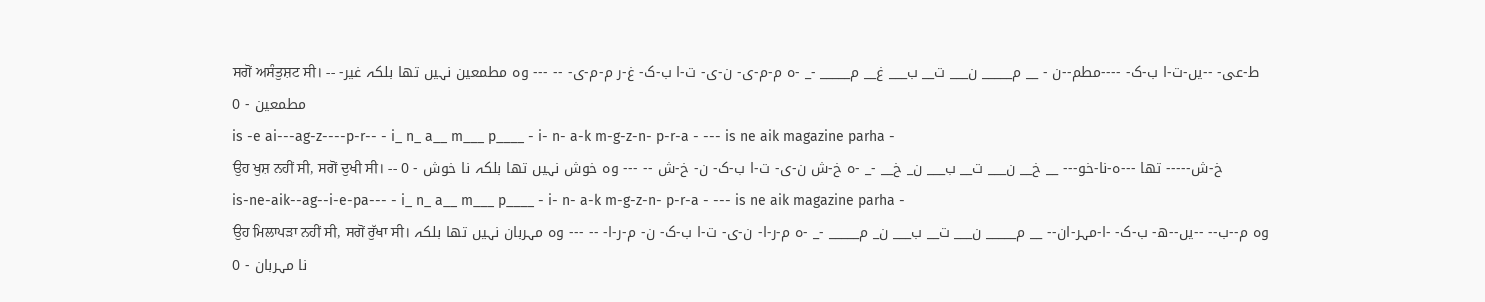ਸਗੋਂ ਅਸੰਤੁਸ਼ਟ ਸੀ। -- -ط-عی- --یں-ت-ا ب-ک- ----مطم--ن - __ م_____ ن___ ت__ ب___ غ__ م_____ -_ -ہ م-م-ی- ن-ی- ت-ا ب-ک- غ-ر م-م-ی- -- --- وہ مطمعین نہیں تھا بلکہ غیر مطمعین - 0
is -e ai---ag-z----p-r-- - i_ n_ a__ m___ p____ - i- n- a-k m-g-z-n- p-r-a - --- is ne aik magazine parha -
ਉਹ ਖੁਸ਼ ਨਹੀਂ ਸੀ, ਸਗੋਂ ਦੁਖੀ ਸੀ। -- خ-ش----- تھا ---ہ-نا-خو--- __ خ__ ن___ ت__ ب___ ن_ خ__ -_ -ہ خ-ش ن-ی- ت-ا ب-ک- ن- خ-ش -- --- وہ خوش نہیں تھا بلکہ نا خوش - 0
is-ne-aik--ag--i-e-pa--- - i_ n_ a__ m___ p____ - i- n- a-k m-g-z-n- p-r-a - --- is ne aik magazine parha -
ਉਹ ਮਿਲਾਪੜਾ ਨਹੀਂ ਸੀ, ਸਗੋਂ ਰੁੱਖਾ ਸੀ। وہ م--ب-- --یں--ھ- ب-ک- -ا-مہر-ان-- __ م_____ ن___ ت__ ب___ ن_ م_____ -_ -ہ م-ر-ا- ن-ی- ت-ا ب-ک- ن- م-ر-ا- -- --- وہ مہربان نہیں تھا بلکہ نا مہربان - 0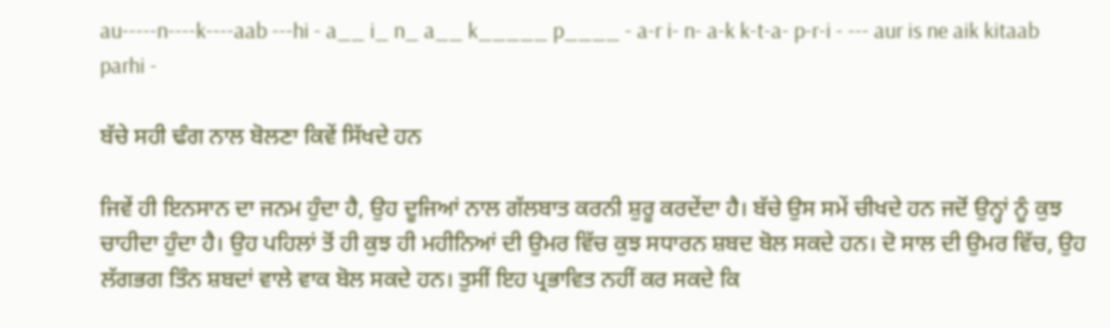au-----n----k----aab ---hi - a__ i_ n_ a__ k_____ p____ - a-r i- n- a-k k-t-a- p-r-i - --- aur is ne aik kitaab parhi -

ਬੱਚੇ ਸਹੀ ਢੰਗ ਨਾਲ ਬੋਲਣਾ ਕਿਵੇਂ ਸਿੱਖਦੇ ਹਨ

ਜਿਵੇਂ ਹੀ ਇਨਸਾਨ ਦਾ ਜਨਮ ਹੁੰਦਾ ਹੈ, ਉਹ ਦੂਜਿਆਂ ਨਾਲ ਗੱਲਬਾਤ ਕਰਨੀ ਸ਼ੁਰੂ ਕਰਦੇਂਦਾ ਹੈ। ਬੱਚੇ ਉਸ ਸਮੇਂ ਚੀਖਦੇ ਹਨ ਜਦੋਂ ਉਨ੍ਹਾਂ ਨੂੰ ਕੁਝ ਚਾਹੀਦਾ ਹੁੰਦਾ ਹੈ। ਉਹ ਪਹਿਲਾਂ ਤੋਂ ਹੀ ਕੁਝ ਹੀ ਮਹੀਨਿਆਂ ਦੀ ਉਮਰ ਵਿੱਚ ਕੁਝ ਸਧਾਰਨ ਸ਼ਬਦ ਬੋਲ ਸਕਦੇ ਹਨ। ਦੋ ਸਾਲ ਦੀ ਉਮਰ ਵਿੱਚ, ਉਹ ਲੱਗਭਗ ਤਿੰਨ ਸ਼ਬਦਾਂ ਵਾਲੇ ਵਾਕ ਬੋਲ ਸਕਦੇ ਹਨ। ਤੁਸੀਂ ਇਹ ਪ੍ਰਭਾਵਿਤ ਨਹੀਂ ਕਰ ਸਕਦੇ ਕਿ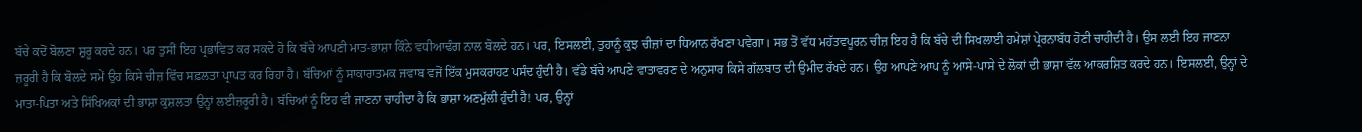ਬੱਚੇ ਕਦੋਂ ਬੋਲਣਾ ਸ਼ੁਰੂ ਕਰਦੇ ਹਨ। ਪਰ ਤੁਸੀਂ ਇਹ ਪ੍ਰਭਾਵਿਤ ਕਰ ਸਕਦੇ ਹੋ ਕਿ ਬੱਚੇ ਆਪਣੀ ਮਾਤ-ਭਾਸ਼ਾ ਕਿੰਨੇ ਵਧੀਆਢੰਗ ਨਾਲ ਬੋਲਦੇ ਹਨ। ਪਰ, ਇਸਲਈ, ਤੁਹਾਨੂੰ ਕੁਝ ਚੀਜ਼ਾਂ ਦਾ ਧਿਆਨ ਰੱਖਣਾ ਪਵੇਗਾ। ਸਭ ਤੋਂ ਵੱਧ ਮਹੱਤਵਪੂਰਨ ਚੀਜ਼ ਇਹ ਹੈ ਕਿ ਬੱਚੇ ਦੀ ਸਿਖਲਾਈ ਹਮੇਸ਼ਾਂ ਪ੍ਰੇਰਨਾਬੱਧ ਹੋਣੀ ਚਾਹੀਦੀ ਹੈ। ਉਸ ਲਈ ਇਹ ਜਾਣਨਾ ਜ਼ਰੂਰੀ ਹੈ ਕਿ ਬੋਲਦੇ ਸਮੇਂ ਉਹ ਕਿਸੇ ਚੀਜ਼ ਵਿੱਚ ਸਫ਼ਲਤਾ ਪ੍ਰਾਪਤ ਕਰ ਰਿਹਾ ਹੈ। ਬੱਚਿਆਂ ਨੂੰ ਸਾਕਾਰਾਤਮਕ ਜਵਾਬ ਵਜੋਂ ਇੱਕ ਮੁਸਕਰਾਹਟ ਪਸੰਦ ਹੁੰਦੀ ਹੈ। ਵੱਡੇ ਬੱਚੇ ਆਪਣੇ ਵਾਤਾਵਰਣ ਦੇ ਅਨੁਸਾਰ ਕਿਸੇ ਗੱਲਬਾਤ ਦੀ ਉਮੀਦ ਰੱਖਦੇ ਹਨ। ਉਹ ਆਪਣੇ ਆਪ ਨੂੰ ਆਸੇ-ਪਾਸੇ ਦੇ ਲੋਕਾਂ ਦੀ ਭਾਸ਼ਾ ਵੱਲ ਆਕਰਸ਼ਿਤ ਕਰਦੇ ਹਨ। ਇਸਲਈ, ਉਨ੍ਹਾਂ ਦੇ ਮਾਤਾ-ਪਿਤਾ ਅਤੇ ਸਿੱਖਿਅਕਾਂ ਦੀ ਭਾਸ਼ਾ ਕੁਸ਼ਲਤਾ ਉਨ੍ਹਾਂ ਲਈਜ਼ਰੂਰੀ ਹੈ। ਬੱਚਿਆਂ ਨੂੰ ਇਹ ਵੀ ਜਾਣਨਾ ਚਾਹੀਦਾ ਹੈ ਕਿ ਭਾਸ਼ਾ ਅਣਮੁੱਲੀ ਹੁੰਦੀ ਹੈ! ਪਰ, ਉਨ੍ਹਾਂ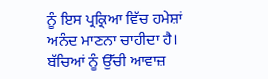ਨੂੰ ਇਸ ਪ੍ਰਕ੍ਰਿਆ ਵਿੱਚ ਹਮੇਸ਼ਾਂ ਅਨੰਦ ਮਾਣਨਾ ਚਾਹੀਦਾ ਹੈ। ਬੱਚਿਆਂ ਨੂੰ ਉੱਚੀ ਆਵਾਜ਼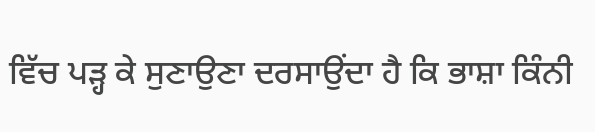ਵਿੱਚ ਪੜ੍ਹ ਕੇ ਸੁਣਾਉਣਾ ਦਰਸਾਉਂਦਾ ਹੈ ਕਿ ਭਾਸ਼ਾ ਕਿੰਨੀ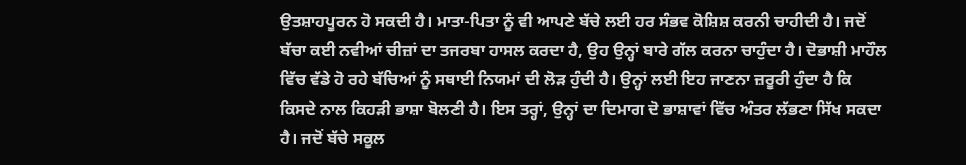ਉਤਸ਼ਾਹਪੂਰਨ ਹੋ ਸਕਦੀ ਹੈ। ਮਾਤਾ-ਪਿਤਾ ਨੂੰ ਵੀ ਆਪਣੇ ਬੱਚੇ ਲਈ ਹਰ ਸੰਭਵ ਕੋਸ਼ਿਸ਼ ਕਰਨੀ ਚਾਹੀਦੀ ਹੈ। ਜਦੋਂ ਬੱਚਾ ਕਈ ਨਵੀਆਂ ਚੀਜ਼ਾਂ ਦਾ ਤਜਰਬਾ ਹਾਸਲ ਕਰਦਾ ਹੈ, ਉਹ ਉਨ੍ਹਾਂ ਬਾਰੇ ਗੱਲ ਕਰਨਾ ਚਾਹੁੰਦਾ ਹੈ। ਦੋਭਾਸ਼ੀ ਮਾਹੌਲ ਵਿੱਚ ਵੱਡੇ ਹੋ ਰਹੇ ਬੱਚਿਆਂ ਨੂੰ ਸਥਾਈ ਨਿਯਮਾਂ ਦੀ ਲੋੜ ਹੁੰਦੀ ਹੈ। ਉਨ੍ਹਾਂ ਲਈ ਇਹ ਜਾਣਨਾ ਜ਼ਰੂਰੀ ਹੁੰਦਾ ਹੈ ਕਿ ਕਿਸਦੇ ਨਾਲ ਕਿਹੜੀ ਭਾਸ਼ਾ ਬੋਲਣੀ ਹੈ। ਇਸ ਤਰ੍ਹਾਂ, ਉਨ੍ਹਾਂ ਦਾ ਦਿਮਾਗ ਦੋ ਭਾਸ਼ਾਵਾਂ ਵਿੱਚ ਅੰਤਰ ਲੱਭਣਾ ਸਿੱਖ ਸਕਦਾ ਹੈ। ਜਦੋਂ ਬੱਚੇ ਸਕੂਲ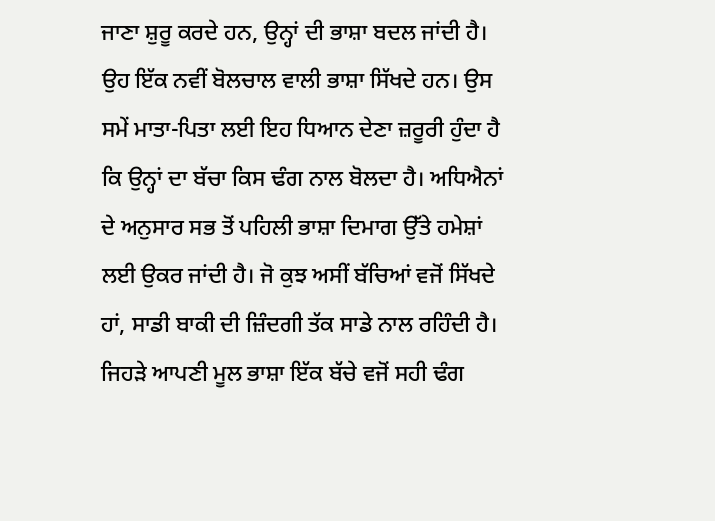ਜਾਣਾ ਸ਼ੁਰੂ ਕਰਦੇ ਹਨ, ਉਨ੍ਹਾਂ ਦੀ ਭਾਸ਼ਾ ਬਦਲ ਜਾਂਦੀ ਹੈ। ਉਹ ਇੱਕ ਨਵੀਂ ਬੋਲਚਾਲ ਵਾਲੀ ਭਾਸ਼ਾ ਸਿੱਖਦੇ ਹਨ। ਉਸ ਸਮੇਂ ਮਾਤਾ-ਪਿਤਾ ਲਈ ਇਹ ਧਿਆਨ ਦੇਣਾ ਜ਼ਰੂਰੀ ਹੁੰਦਾ ਹੈ ਕਿ ਉਨ੍ਹਾਂ ਦਾ ਬੱਚਾ ਕਿਸ ਢੰਗ ਨਾਲ ਬੋਲਦਾ ਹੈ। ਅਧਿਐਨਾਂ ਦੇ ਅਨੁਸਾਰ ਸਭ ਤੋਂ ਪਹਿਲੀ ਭਾਸ਼ਾ ਦਿਮਾਗ ਉੱਤੇ ਹਮੇਸ਼ਾਂ ਲਈ ਉਕਰ ਜਾਂਦੀ ਹੈ। ਜੋ ਕੁਝ ਅਸੀਂ ਬੱਚਿਆਂ ਵਜੋਂ ਸਿੱਖਦੇ ਹਾਂ, ਸਾਡੀ ਬਾਕੀ ਦੀ ਜ਼ਿੰਦਗੀ ਤੱਕ ਸਾਡੇ ਨਾਲ ਰਹਿੰਦੀ ਹੈ। ਜਿਹੜੇ ਆਪਣੀ ਮੂਲ ਭਾਸ਼ਾ ਇੱਕ ਬੱਚੇ ਵਜੋਂ ਸਹੀ ਢੰਗ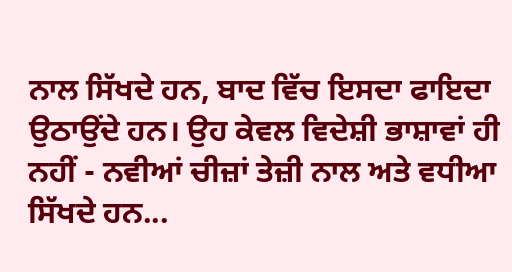ਨਾਲ ਸਿੱਖਦੇ ਹਨ, ਬਾਦ ਵਿੱਚ ਇਸਦਾ ਫਾਇਦਾ ਉਠਾਉਂਦੇ ਹਨ। ਉਹ ਕੇਵਲ ਵਿਦੇਸ਼ੀ ਭਾਸ਼ਾਵਾਂ ਹੀ ਨਹੀਂ - ਨਵੀਆਂ ਚੀਜ਼ਾਂ ਤੇਜ਼ੀ ਨਾਲ ਅਤੇ ਵਧੀਆ ਸਿੱਖਦੇ ਹਨ...